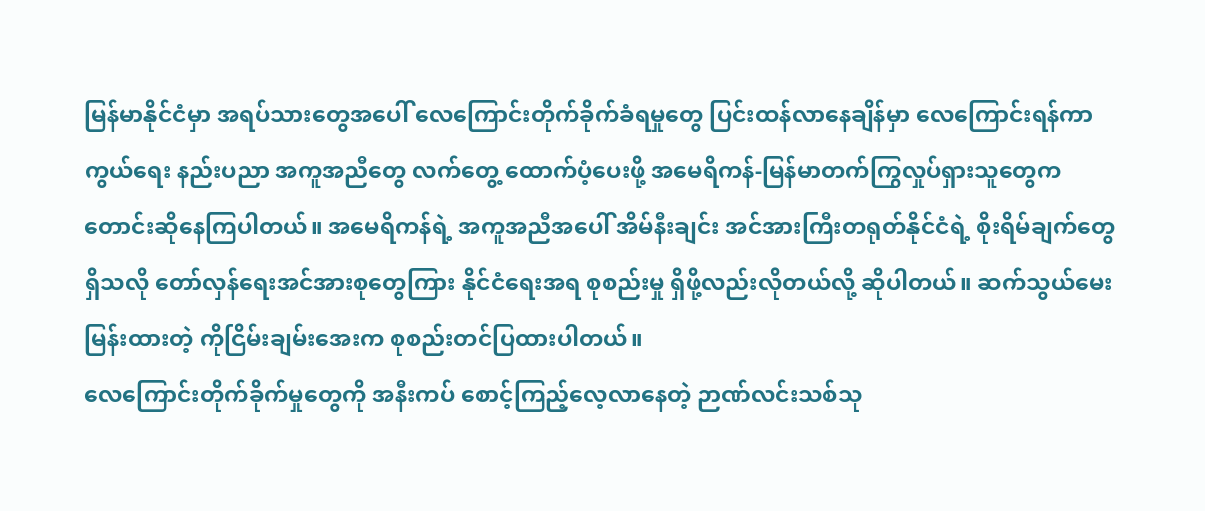မြန်မာနိုင်ငံမှာ အရပ်သားတွေအပေါ် လေကြောင်းတိုက်ခိုက်ခံရမှုတွေ ပြင်းထန်လာနေချိန်မှာ လေကြောင်းရန်ကာကွယ်ရေး နည်းပညာ အကူအညီတွေ လက်တွေ့ ထောက်ပံ့ပေးဖို့ အမေရိကန်-မြန်မာတက်ကြွလှုပ်ရှားသူတွေကတောင်းဆိုနေကြပါတယ်။ အမေရိကန်ရဲ့ အကူအညီအပေါ် အိမ်နီးချင်း အင်အားကြီးတရုတ်နိုင်ငံရဲ့ စိုးရိမ်ချက်တွေရှိသလို တော်လှန်ရေးအင်အားစုတွေကြား နိုင်ငံရေးအရ စုစည်းမှု ရှိဖို့လည်းလိုတယ်လို့ ဆိုပါတယ်။ ဆက်သွယ်မေးမြန်းထားတဲ့ ကိုငြိမ်းချမ်းအေးက စုစည်းတင်ပြထားပါတယ်။
လေကြောင်းတိုက်ခိုက်မှုတွေကို အနီးကပ် စောင့်ကြည့်လေ့လာနေတဲ့ ဉာဏ်လင်းသစ်သု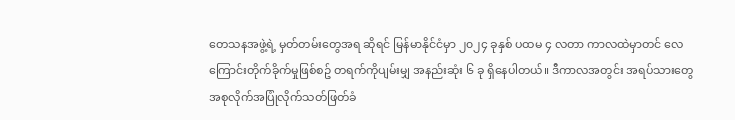တေသနအဖွဲ့ရဲ့ မှတ်တမ်းတွေအရ ဆိုရင် မြန်မာနိုင်ငံမှာ ၂၀၂၄ ခုနှစ် ပထမ ၄ လတာ ကာလထဲမှာတင် လေကြောင်းတိုက်ခိုက်မှုဖြစ်စဥ် တရက်ကိုပျမ်းမျှ အနည်းဆုံး ၆ ခု ရှိနေပါတယ်။ ဒီကာလအတွင်း အရပ်သားတွေ အစုလိုက်အပြုံလိုက်သတ်ဖြတ်ခံ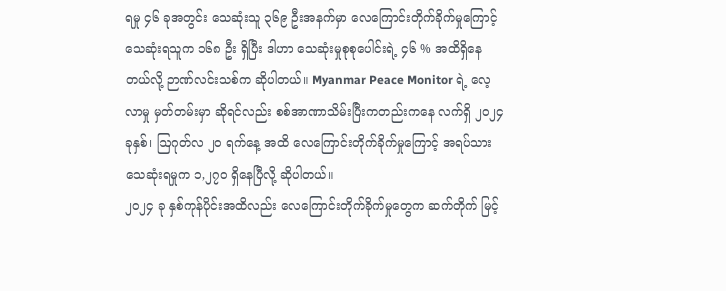ရမှု ၄၆ ခုအတွင်း သေဆုံးသူ ၃၆၉ ဦးအနက်မှာ လေကြောင်းတိုက်ခိုက်မှုကြောင့် သေဆုံးရသူက ၁၆၈ ဦး ရှိပြီး ဒါဟာ သေဆုံးမှုစုစုပေါင်းရဲ့ ၄၆ % အထိရှိနေတယ်လို့ ဉာဏ်လင်းသစ်က ဆိုပါတယ်။ Myanmar Peace Monitor ရဲ့ လေ့လာမှု မှတ်တမ်းမှာ ဆိုရင်လည်း စစ်အာဏာသိမ်းပြီးကတည်းကနေ လက်ရှိ ၂၀၂၄ ခုနှစ်၊ ဩဂုတ်လ ၂၀ ရက်နေ့ အထိ လေကြောင်းတိုက်ခိုက်မှုကြောင့် အရပ်သား သေဆုံးရမှုက ၁,၂၇၀ ရှိနေပြီလို့ ဆိုပါတယ်။
၂၀၂၄ ခု နှစ်ကုန်ပိုင်းအထိလည်း လေကြောင်းတိုက်ခိုက်မှုတွေက ဆက်တိုက် မြင့်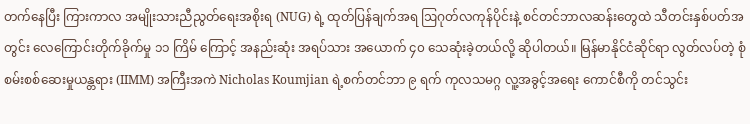တက်နေပြီး ကြားကာလ အမျိုးသားညီညွတ်ရေးအစိုးရ (NUG) ရဲ့ ထုတ်ပြန်ချက်အရ ဩဂုတ်လကုန်ပိုင်းနဲ့ စင်တင်ဘာလဆန်းတွေထဲ သီတင်းနှစ်ပတ်အတွင်း လေကြောင်းတိုက်ခိုက်မှု ၁၁ ကြိမ် ကြောင့် အနည်းဆုံး အရပ်သား အယောက် ၄၀ သေဆုံးခဲ့တယ်လို့ ဆိုပါတယ်။ မြန်မာနိုင်ငံဆိုင်ရာ လွတ်လပ်တဲ့ စုံစမ်းစစ်ဆေးမှုယန္တရား (IIMM) အကြီးအကဲ Nicholas Koumjian ရဲ့စက်တင်ဘာ ၉ ရက် ကုလသမဂ္ဂ လူ့အခွင့်အရေး ကောင်စီကို တင်သွင်း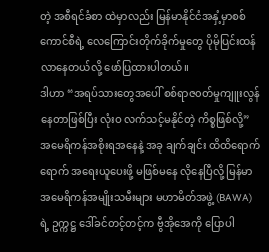တဲ့ အစီရင်ခံစာ ထဲမှာလည်း မြန်မာနိုင်ငံအနှံ့မှာစစ်ကောင်စီရဲ့ လေကြောင်းတိုက်ခိုက်မှုတွေ ပိုမိုပြင်းထန်လာနေတယ်လို့ ဖော်ပြထားပါတယ်။
ဒါဟာ “အရပ်သားတွေအပေါ် စစ်ရာဇ၀တ်မှုကျူးလွန်နေတာဖြစ်ပြီး လုံးဝ လက်သင့်မနိုင်တဲ့ ကိစ္စဖြစ်လို့” အမေရိကန်အစိုးရအနေနဲ့ အခု ချက်ချင်း ထိထိရောက်ရောက် အရေးယူပေးဖို့ မဖြစ်မနေ လိုနေပြီလို့ မြန်မာအမေရိကန်အမျိုးသမီးများ မဟာမိတ်အဖွဲ့ (BAWA) ရဲ့ ဥက္ကဋ္ဌ ဒေါ်ခင်တင့်တင့်က ဗွီအိုအေကို ပြောပါ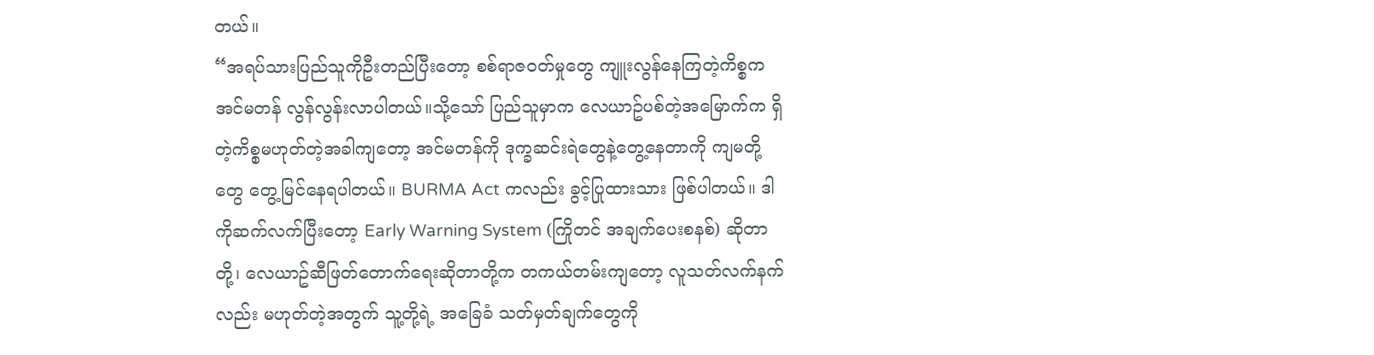တယ်။
“အရပ်သားပြည်သူကိုဦးတည်ပြီးတော့ စစ်ရာဇဝတ်မှုတွေ ကျူးလွန်နေကြတဲ့ကိစ္စက အင်မတန် လွန်လွန်းလာပါတယ်။သို့သော် ပြည်သူမှာက လေယာဥ်ပစ်တဲ့အမြောက်က ရှိတဲ့ကိစ္စမဟုတ်တဲ့အခါကျတော့ အင်မတန်ကို ဒုက္ခဆင်းရဲတွေနဲ့တွေ့နေတာကို ကျမတို့တွေ တွေ့မြင်နေရပါတယ်။ BURMA Act ကလည်း ခွင့်ပြုထားသား ဖြစ်ပါတယ်။ ဒါကိုဆက်လက်ပြီးတော့ Early Warning System (ကြိုတင် အချက်ပေးစနစ်) ဆိုတာတို့၊ လေယာဥ်ဆီဖြတ်တောက်ရေးဆိုတာတို့က တကယ်တမ်းကျတော့ လူသတ်လက်နက်လည်း မဟုတ်တဲ့အတွက် သူ့တို့ရဲ့ အခြေခံ သတ်မှတ်ချက်တွေကို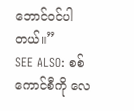ဘောင်ဝင်ပါတယ်။”
SEE ALSO: စစ်ကောင်စီကို လေ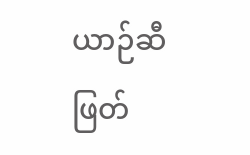ယာဉ်ဆီဖြတ်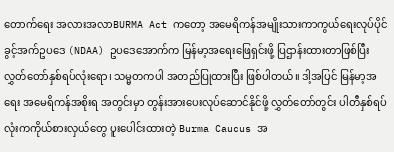တောက်ရေး အလားအလာBURMA Act ကတော့ အမေရိကန်အမျိုးသားကာကွယ်ရေးလုပ်ပိုင်ခွင့်အက်ဥပဒေ (NDAA) ဥပဒေအောက်က မြန်မာ့အရေးဖြေရှင်းဖို့ ပြဌာန်းထားတာဖြစ်ပြီး လွှတ်တော်နှစ်ရပ်လုံးရော၊ သမ္မတကပါ အတည်ပြုထားပြီး ဖြစ်ပါတယ်။ ဒါ့အပြင် မြန်မာ့အရေး အမေရိကန်အစိုးရ အတွင်းမှာ တွန်းအားပေးလုပ်ဆောင်နိုင်ဖို့ လွှတ်တော်တွင်း ပါတီနှစ်ရပ်လုံးကကိုယ်စားလှယ်တွေ ပူးပေါင်းထားတဲ့ Burma Caucus အ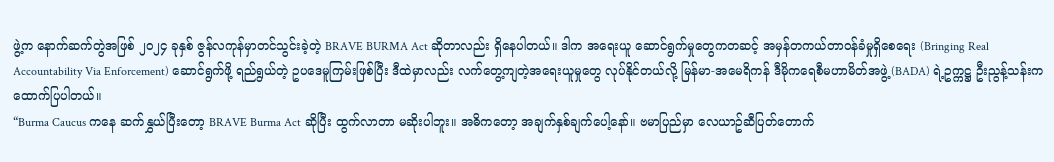ဖွဲ့က နောက်ဆက်တွဲအဖြစ် ၂၀၂၄ ခုနှစ် ဇွန်လကုန်မှာတင်သွင်းခဲ့တဲ့ BRAVE BURMA Act ဆိုတာလည်း ရှိနေပါတယ်။ ဒါက အရေးယူ ဆောင်ရွက်မှုတွေကတဆင့် အမှန်တကယ်တာဝန်ခံမှုရှိစေရေး (Bringing Real Accountability Via Enforcement) ဆောင်ရွက်ဖို့ ရည်ရွယ်တဲ့ ဥပဒေမူကြမ်းဖြစ်ပြီး ဒီထဲမှာလည်း လက်တွေ့ကျတဲ့အရေးယူမှုတွေ လုပ်နိုင်တယ်လို့ မြန်မာ-အမေရိကန် ဒီမိုကရေစီမဟာမိတ်အဖွဲ့ (BADA) ရဲ့ဥက္ကဋ္ဌ ဦးညွန့်သန်းက ထောက်ပြပါတယ်။
“Burma Caucus ကနေ ဆက်နွှယ်ပြီးတော့ BRAVE Burma Act ဆိုပြီး ထွက်လာတာ မဆိုးပါဘူး။ အဓိကတော့ အချက်နှစ်ချက်ပေါ့နော်။ ဗမာပြည်မှာ လေယာဥ်ဆီပြတ်တောက်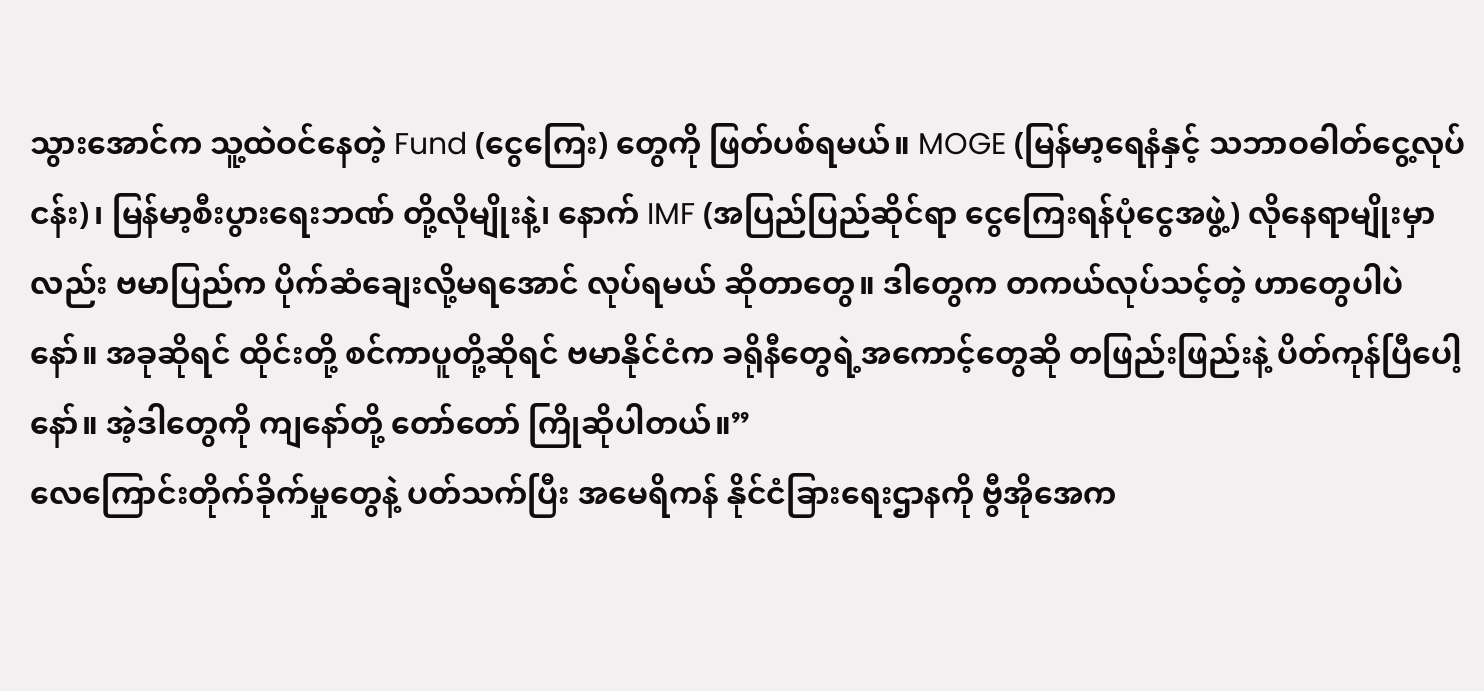သွားအောင်က သူ့ထဲဝင်နေတဲ့ Fund (ငွေကြေး) တွေကို ဖြတ်ပစ်ရမယ်။ MOGE (မြန်မာ့ရေနံနှင့် သဘာဝဓါတ်ငွေ့လုပ်ငန်း)၊ မြန်မာ့စီးပွားရေးဘဏ် တို့လိုမျိုးနဲ့၊ နောက် IMF (အပြည်ပြည်ဆိုင်ရာ ငွေကြေးရန်ပုံငွေအဖွဲ့) လိုနေရာမျိုးမှာလည်း ဗမာပြည်က ပိုက်ဆံချေးလို့မရအောင် လုပ်ရမယ် ဆိုတာတွေ။ ဒါတွေက တကယ်လုပ်သင့်တဲ့ ဟာတွေပါပဲနော်။ အခုဆိုရင် ထိုင်းတို့ စင်ကာပူတို့ဆိုရင် ဗမာနိုင်ငံက ခရိုနီတွေရဲ့အကောင့်တွေဆို တဖြည်းဖြည်းနဲ့ ပိတ်ကုန်ပြီပေါ့နော်။ အဲ့ဒါတွေကို ကျနော်တို့ တော်တော် ကြိုဆိုပါတယ်။”
လေကြောင်းတိုက်ခိုက်မှုတွေနဲ့ ပတ်သက်ပြီး အမေရိကန် နိုင်ငံခြားရေးဌာနကို ဗွီအိုအေက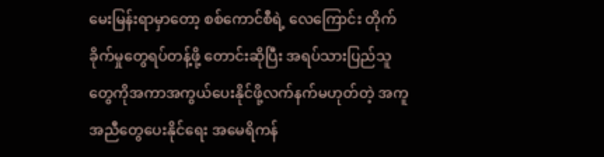မေးမြန်းရာမှာတော့ စစ်ကောင်စီရဲ့ လေကြောင်း တိုက်ခိုက်မှုတွေရပ်တန့်ဖို့ တောင်းဆိုပြီး အရပ်သားပြည်သူတွေကိုအကာအကွယ်ပေးနိုင်ဖို့လက်နက်မဟုတ်တဲ့ အကူအညီတွေပေးနိုင်ရေး အမေရိကန်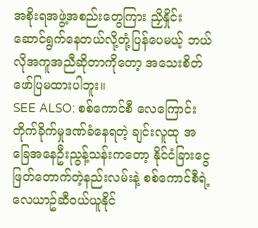အစိုးရအဖွဲ့အစည်းတွေကြား ညှိနှိုင်းဆောင်ရွက်နေတယ်လို့တုံ့ပြန်ပေမယ့် ဘယ်လိုအကူအညီဆိုတာကိုတော့ အသေးစိတ် ဖော်ပြမထားပါဘူး။
SEE ALSO: စစ်ကောင်စီ လေကြောင်းတိုက်ခိုက်မှုဒဏ်ခံနေရတဲ့ ချင်းလူထု အခြေအနေဦးညွန့်သန်းကတော့ နိုင်ငံခြားငွေဖြတ်တောက်တဲ့နည်းလမ်းနဲ့ စစ်ကောင်စီရဲ့ လေယာဥ်ဆီဝယ်ယူနိုင်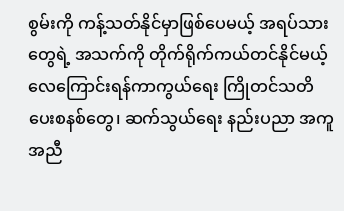စွမ်းကို ကန့်သတ်နိုင်မှာဖြစ်ပေမယ့် အရပ်သားတွေရဲ့ အသက်ကို တိုက်ရိုက်ကယ်တင်နိုင်မယ့် လေကြောင်းရန်ကာကွယ်ရေး ကြိုတင်သတိပေးစနစ်တွေ၊ ဆက်သွယ်ရေး နည်းပညာ အကူအညီ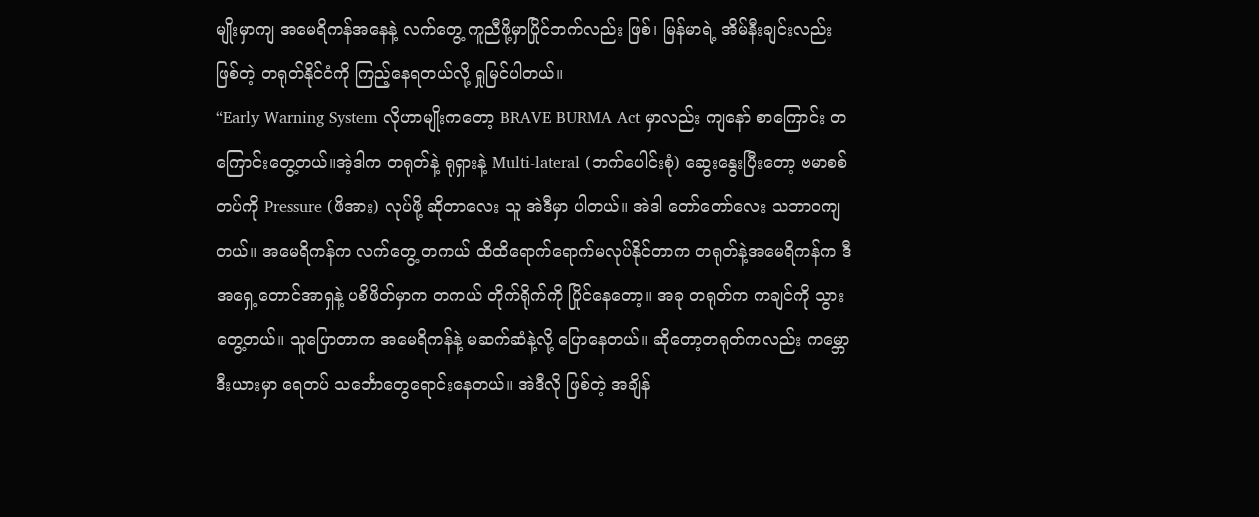မျိုးမှာကျ အမေရိကန်အနေနဲ့ လက်တွေ့ ကူညီဖို့မှာပြိုင်ဘက်လည်း ဖြစ်၊ မြန်မာရဲ့ အိမ်နီးချင်းလည်း ဖြစ်တဲ့ တရုတ်နိုင်ငံကို ကြည့်နေရတယ်လို့ ရှုမြင်ပါတယ်။
“Early Warning System လိုဟာမျိုးကတော့ BRAVE BURMA Act မှာလည်း ကျနော် စာကြောင်း တကြောင်းတွေ့တယ်။အဲ့ဒါက တရုတ်နဲ့ ရုရှားနဲ့ Multi-lateral (ဘက်ပေါင်းစုံ) ဆွေးနွေးပြီးတော့ ဗမာစစ်တပ်ကို Pressure (ဖိအား) လုပ်ဖို့ ဆိုတာလေး သူ အဲဒီမှာ ပါတယ်။ အဲဒါ တော်တော်လေး သဘာဝကျတယ်။ အမေရိကန်က လက်တွေ့ တကယ် ထိထိရောက်ရောက်မလုပ်နိုင်တာက တရုတ်နဲ့အမေရိကန်က ဒီ အရှေ့တောင်အာရှနဲ့ ပစိဖိတ်မှာက တကယ် တိုက်ရိုက်ကို ပြိုင်နေတော့။ အခု တရုတ်က ကချင်ကို သွားတွေ့တယ်။ သူပြောတာက အမေရိကန်နဲ့ မဆက်ဆံနဲ့လို့ ပြောနေတယ်။ ဆိုတော့တရုတ်ကလည်း ကမ္ဘောဒီးယားမှာ ရေတပ် သင်္ဘောတွေရောင်းနေတယ်။ အဲဒီလို ဖြစ်တဲ့ အချိန်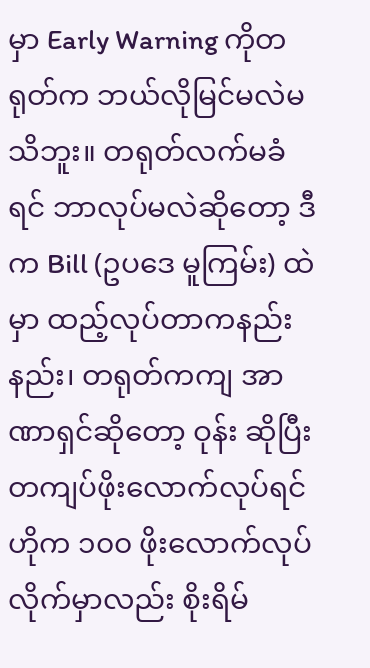မှာ Early Warning ကိုတရုတ်က ဘယ်လိုမြင်မလဲမသိဘူး။ တရုတ်လက်မခံရင် ဘာလုပ်မလဲဆိုတော့ ဒီက Bill (ဥပဒေ မူကြမ်း) ထဲမှာ ထည့်လုပ်တာကနည်းနည်း၊ တရုတ်ကကျ အာဏာရှင်ဆိုတော့ ဝုန်း ဆိုပြီး တကျပ်ဖိုးလောက်လုပ်ရင် ဟိုက ၁၀၀ ဖိုးလောက်လုပ်လိုက်မှာလည်း စိုးရိမ်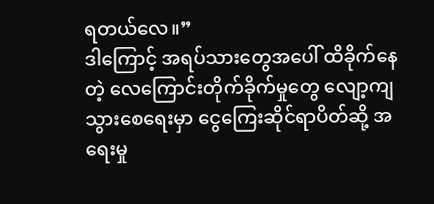ရတယ်လေ။”
ဒါကြောင့် အရပ်သားတွေအပေါ် ထိခိုက်နေတဲ့ လေကြောင်းတိုက်ခိုက်မှုတွေ လျော့ကျသွားစေရေးမှာ ငွေကြေးဆိုင်ရာပိတ်ဆို့ အရေးမှု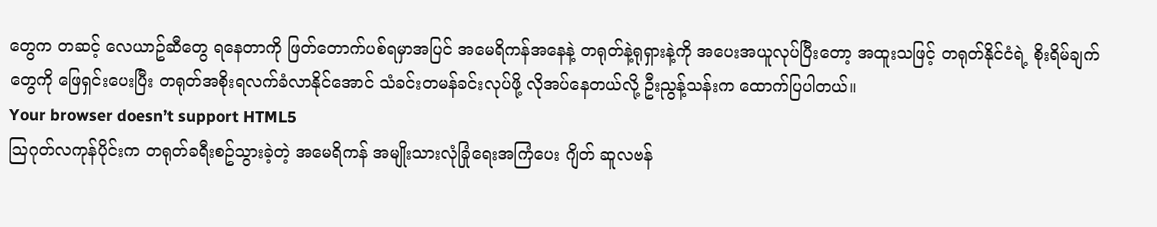တွေက တဆင့် လေယာဥ်ဆီတွေ ရနေတာကို ဖြတ်တောက်ပစ်ရမှာအပြင် အမေရိကန်အနေနဲ့ တရုတ်နဲ့ရုရှားနဲ့ကို အပေးအယူလုပ်ပြီးတော့ အထူးသဖြင့် တရုတ်နိုင်ငံရဲ့ စိုးရိမ်ချက်တွေကို ဖြေရှင်းပေးပြီး တရုတ်အစိုးရလက်ခံလာနိုင်အောင် သံခင်းတမန်ခင်းလုပ်ဖို့ လိုအပ်နေတယ်လို့ ဦးညွန့်သန်းက ထောက်ပြပါတယ်။
Your browser doesn’t support HTML5
ဩဂုတ်လကုန်ပိုင်းက တရုတ်ခရီးစဥ်သွားခဲ့တဲ့ အမေရိကန် အမျိုးသားလုံခြုံရေးအကြံပေး ဂျိတ် ဆူလဗန်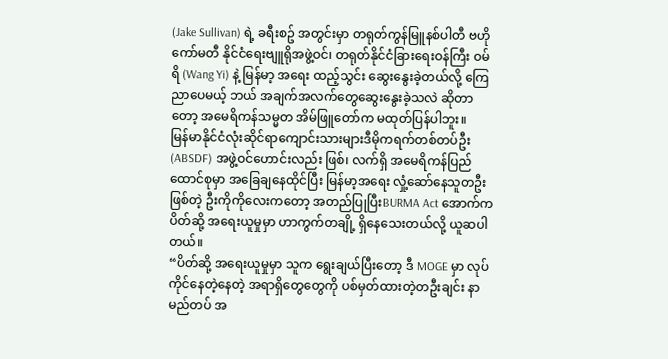(Jake Sullivan) ရဲ့ ခရီးစဥ် အတွင်းမှာ တရုတ်ကွန်မြူနစ်ပါတီ ဗဟိုကော်မတီ နိုင်ငံရေးဗျူရိုအဖွဲ့ဝင်၊ တရုတ်နိုင်ငံခြားရေးဝန်ကြီး ဝမ်ရိ (Wang Yi) နဲ့ မြန်မာ့ အရေး ထည့်သွင်း ဆွေးနွေးခဲ့တယ်လို့ ကြေညာပေမယ့် ဘယ် အချက်အလက်တွေဆွေးနွေးခဲ့သလဲ ဆိုတာတော့ အမေရိကန်သမ္မတ အိမ်ဖြူတော်က မထုတ်ပြန်ပါဘူး။
မြန်မာနိုင်ငံလုံးဆိုင်ရာကျောင်းသားများဒီမိုကရက်တစ်တပ်ဦး (ABSDF) အဖွဲ့ဝင်ဟောင်းလည်း ဖြစ်၊ လက်ရှိ အမေရိကန်ပြည်ထောင်စုမှာ အခြေချနေထိုင်ပြီး မြန်မာ့အရေး လှုံ့ဆော်နေသူတဦးဖြစ်တဲ့ ဦးကိုကိုလေးကတော့ အတည်ပြုပြီးBURMA Act အောက်က ပိတ်ဆို့ အရေးယူမှုမှာ ဟာကွက်တချို့ ရှိနေသေးတယ်လို့ ယူဆပါတယ်။
“ပိတ်ဆို့ အရေးယူမှုမှာ သူက ရွေးချယ်ပြီးတော့ ဒီ MOGE မှာ လုပ်ကိုင်နေတဲ့နေတဲ့ အရာရှိတွေတွေကို ပစ်မှတ်ထားတဲ့တဦးချင်း နာမည်တပ် အ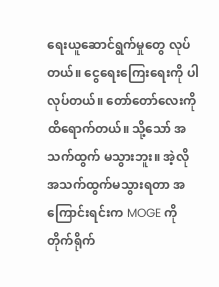ရေးယူဆောင်ရွက်မှုတွေ လုပ်တယ်။ ငွေရေးကြေးရေးကို ပါလုပ်တယ်။ တော်တော်လေးကိုထိရောက်တယ်။ သို့သော် အသက်ထွက် မသွားဘူး။ အဲ့လို အသက်ထွက်မသွားရတာ အကြောင်းရင်းက MOGE ကိုတိုက်ရိုက်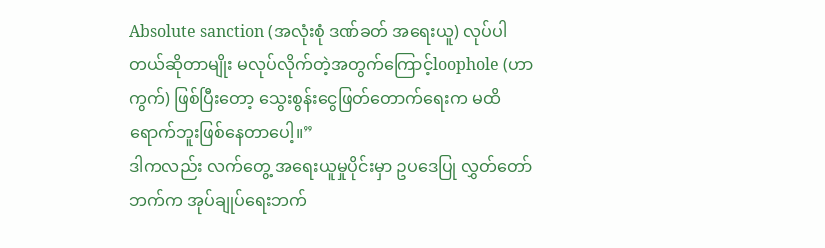Absolute sanction (အလုံးစုံ ဒဏ်ခတ် အရေးယူ) လုပ်ပါတယ်ဆိုတာမျိုး မလုပ်လိုက်တဲ့အတွက်ကြောင့်loophole (ဟာကွက်) ဖြစ်ပြီးတော့ သွေးစွန်းငွေဖြတ်တောက်ရေးက မထိရောက်ဘူးဖြစ်နေတာပေါ့။”
ဒါကလည်း လက်တွေ့ အရေးယူမှုပိုင်းမှာ ဥပဒေပြု လွှတ်တော်ဘက်က အုပ်ချုပ်ရေးဘက်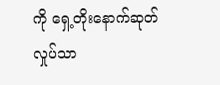ကို ရှေ့တိုးနောက်ဆုတ် လှုပ်သာ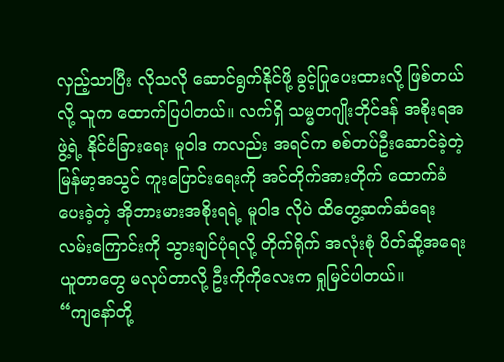လှည့်သာပြီး လိုသလို ဆောင်ရွက်နိုင်ဖို့ ခွင့်ပြုပေးထားလို့ ဖြစ်တယ်လို့ သူက ထောက်ပြပါတယ်။ လက်ရှိ သမ္မတဂျိုးဘိုင်ဒန် အစိုးရအဖွဲ့ရဲ့ နိုင်ငံခြားရေး မူဝါဒ ကလည်း အရင်က စစ်တပ်ဦးဆောင်ခဲ့တဲ့ မြန်မာ့အသွင် ကူးပြောင်းရေးကို အင်တိုက်အားတိုက် ထောက်ခံပေးခဲ့တဲ့ အိုဘားမားအစိုးရရဲ့ မူဝါဒ လိုပဲ ထိတွေ့ဆက်ဆံရေး လမ်းကြောင်းကို သွားချင်ပုံရလို့ တိုက်ရိုက် အလုံးစုံ ပိတ်ဆို့အရေးယူတာတွေ မလုပ်တာလို့ ဦးကိုကိုလေးက ရှုမြင်ပါတယ်။
“ကျနော်တို့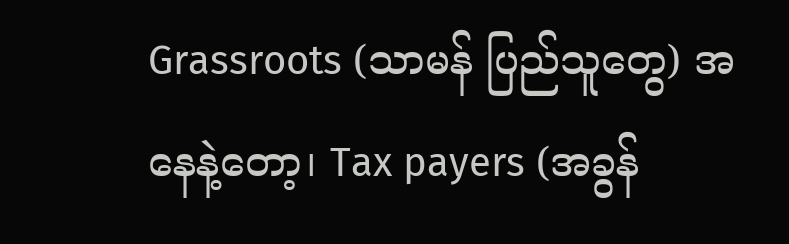Grassroots (သာမန် ပြည်သူတွေ) အနေနဲ့တော့၊ Tax payers (အခွန်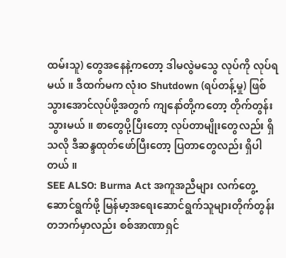ထမ်းသူ) တွေအနေနဲ့ကတော့ ဒါမလွဲမသွေ လုပ်ကို လုပ်ရမယ်။ ဒီထက်မက လုံးဝ Shutdown (ရပ်တန့်မှု) ဖြစ်သွားအောင်လုပ်ဖို့အတွက် ကျနော်တို့ကတော့ တိုက်တွန်းသွားမယ်။ စာတွေပို့ပြီးတော့ လုပ်တာမျိုးတွေလည်း ရှိသလို ဒီဆန္ဒထုတ်ဖော်ပြီးတော့ ပြတာတွေလည်း ရှိပါတယ်။
SEE ALSO: Burma Act အကူအညီများ လက်တွေ့ဆောင်ရွက်ဖို့ မြန်မာ့အရေးဆောင်ရွက်သူများတိုက်တွန်းတဘက်မှာလည်း စစ်အာဏာရှင်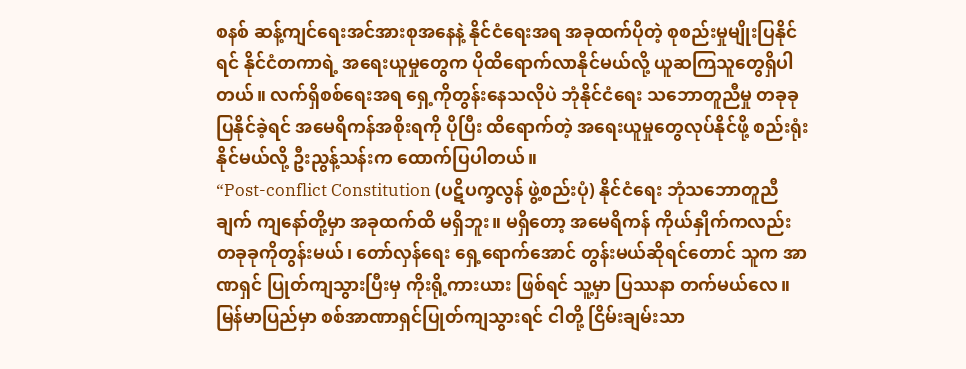စနစ် ဆန့်ကျင်ရေးအင်အားစုအနေနဲ့ နိုင်ငံရေးအရ အခုထက်ပိုတဲ့ စုစည်းမှုမျိုးပြနိုင်ရင် နိုင်ငံတကာရဲ့ အရေးယူမှုတွေက ပိုထိရောက်လာနိုင်မယ်လို့ ယူဆကြသူတွေရှိပါတယ်။ လက်ရှိစစ်ရေးအရ ရှေ့ကိုတွန်းနေသလိုပဲ ဘုံနိုင်ငံရေး သဘောတူညီမှု တခုခုပြနိုင်ခဲ့ရင် အမေရိကန်အစိုးရကို ပိုပြီး ထိရောက်တဲ့ အရေးယူမှုတွေလုပ်နိုင်ဖို့ စည်းရုံးနိုင်မယ်လို့ ဦးညွန့်သန်းက ထောက်ပြပါတယ်။
“Post-conflict Constitution (ပဋိပက္ခလွန် ဖွဲ့စည်းပုံ) နိုင်ငံရေး ဘုံသဘောတူညီချက် ကျနော်တို့မှာ အခုထက်ထိ မရှိဘူး။ မရှိတော့ အမေရိကန် ကိုယ်နှိုက်ကလည်း တခုခုကိုတွန်းမယ်၊ တော်လှန်ရေး ရှေ့ရောက်အောင် တွန်းမယ်ဆိုရင်တောင် သူက အာဏရှင် ပြုတ်ကျသွားပြီးမှ ကိုးရို့ကားယား ဖြစ်ရင် သူ့မှာ ပြဿနာ တက်မယ်လေ။ မြန်မာပြည်မှာ စစ်အာဏာရှင်ပြုတ်ကျသွားရင် ငါတို့ ငြိမ်းချမ်းသာ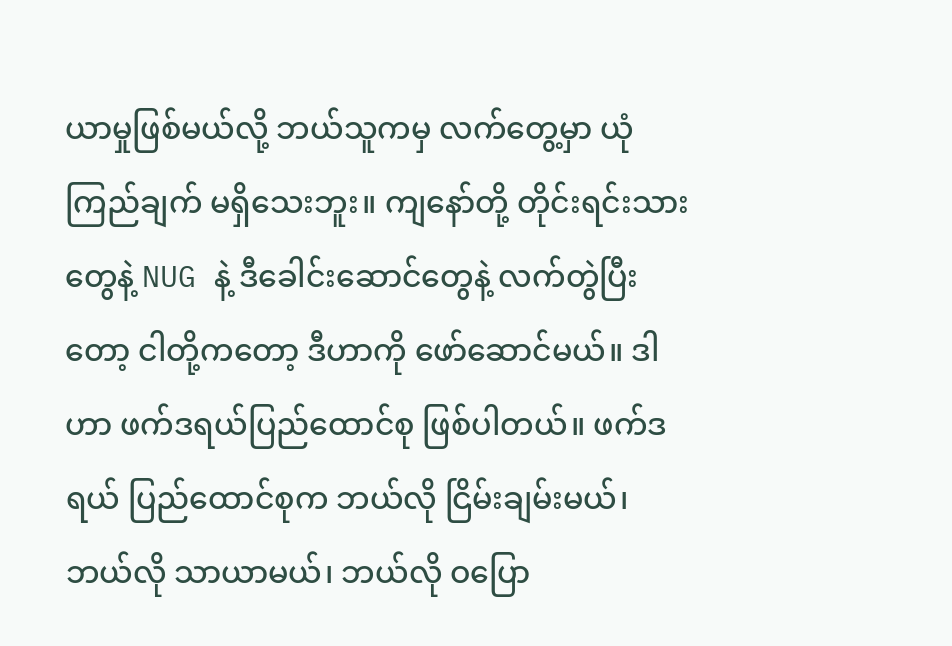ယာမှုဖြစ်မယ်လို့ ဘယ်သူကမှ လက်တွေ့မှာ ယုံကြည်ချက် မရှိသေးဘူး။ ကျနော်တို့ တိုင်းရင်းသားတွေနဲ့ NUG နဲ့ ဒီခေါင်းဆောင်တွေနဲ့ လက်တွဲပြီးတော့ ငါတို့ကတော့ ဒီဟာကို ဖော်ဆောင်မယ်။ ဒါဟာ ဖက်ဒရယ်ပြည်ထောင်စု ဖြစ်ပါတယ်။ ဖက်ဒရယ် ပြည်ထောင်စုက ဘယ်လို ငြိမ်းချမ်းမယ်၊ ဘယ်လို သာယာမယ်၊ ဘယ်လို ဝပြော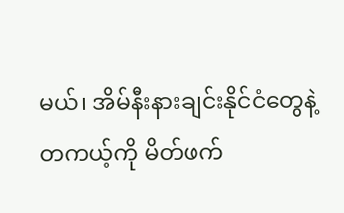မယ်၊ အိမ်နီးနားချင်းနိုင်ငံတွေနဲ့ တကယ့်ကို မိတ်ဖက်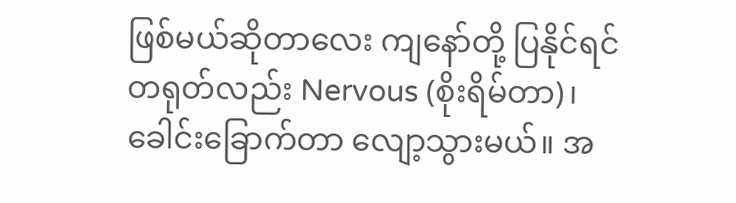ဖြစ်မယ်ဆိုတာလေး ကျနော်တို့ ပြနိုင်ရင် တရုတ်လည်း Nervous (စိုးရိမ်တာ)၊ ခေါင်းခြောက်တာ လျော့သွားမယ်။ အ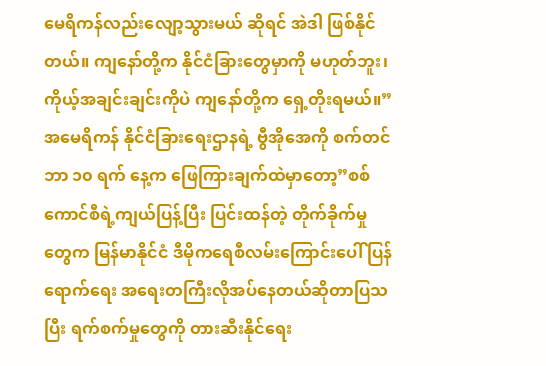မေရိကန်လည်းလျော့သွားမယ် ဆိုရင် အဲဒါ ဖြစ်နိုင်တယ်။ ကျနော်တို့က နိုင်ငံခြားတွေမှာကို မဟုတ်ဘူး၊ ကိုယ့်အချင်းချင်းကိုပဲ ကျနော်တို့က ရှေ့တိုးရမယ်။”
အမေရိကန် နိုင်ငံခြားရေးဌာနရဲ့ ဗွီအိုအေကို စက်တင်ဘာ ၁၀ ရက် နေ့က ဖြေကြားချက်ထဲမှာတော့”စစ်ကောင်စီရဲ့ကျယ်ပြန့်ပြီး ပြင်းထန်တဲ့ တိုက်ခိုက်မှုတွေက မြန်မာနိုင်ငံ ဒီမိုကရေစီလမ်းကြောင်းပေါ် ပြန်ရောက်ရေး အရေးတကြီးလိုအပ်နေတယ်ဆိုတာပြသပြီး ရက်စက်မှုတွေကို တားဆီးနိုင်ရေး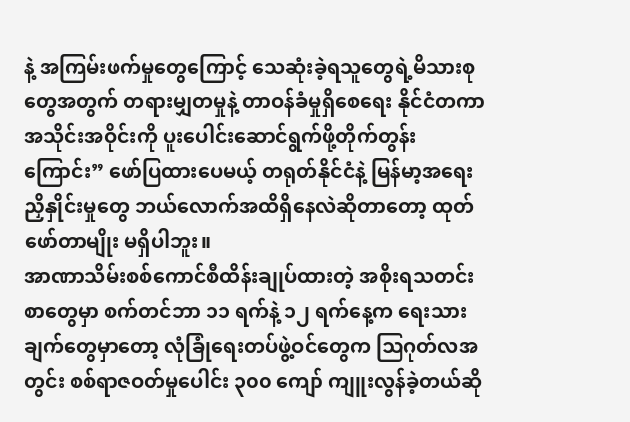နဲ့ အကြမ်းဖက်မှုတွေကြောင့် သေဆုံးခဲ့ရသူတွေရဲ့မိသားစုတွေအတွက် တရားမျှတမှုနဲ့ တာဝန်ခံမှုရှိစေရေး နိုင်ငံတကာအသိုင်းအဝိုင်းကို ပူးပေါင်းဆောင်ရွက်ဖို့တိုက်တွန်းကြောင်း” ဖော်ပြထားပေမယ့် တရုတ်နိုင်ငံနဲ့ မြန်မာ့အရေး ညှိနှိုင်းမှုတွေ ဘယ်လောက်အထိရှိနေလဲဆိုတာတော့ ထုတ်ဖော်တာမျိုး မရှိပါဘူး။
အာဏာသိမ်းစစ်ကောင်စီထိန်းချုပ်ထားတဲ့ အစိုးရသတင်းစာတွေမှာ စက်တင်ဘာ ၁၁ ရက်နဲ့ ၁၂ ရက်နေ့က ရေးသားချက်တွေမှာတော့ လုံခြုံရေးတပ်ဖွဲ့ဝင်တွေက ဩဂုတ်လအတွင်း စစ်ရာဇဝတ်မှုပေါင်း ၃၀၀ ကျော် ကျူးလွန်ခဲ့တယ်ဆို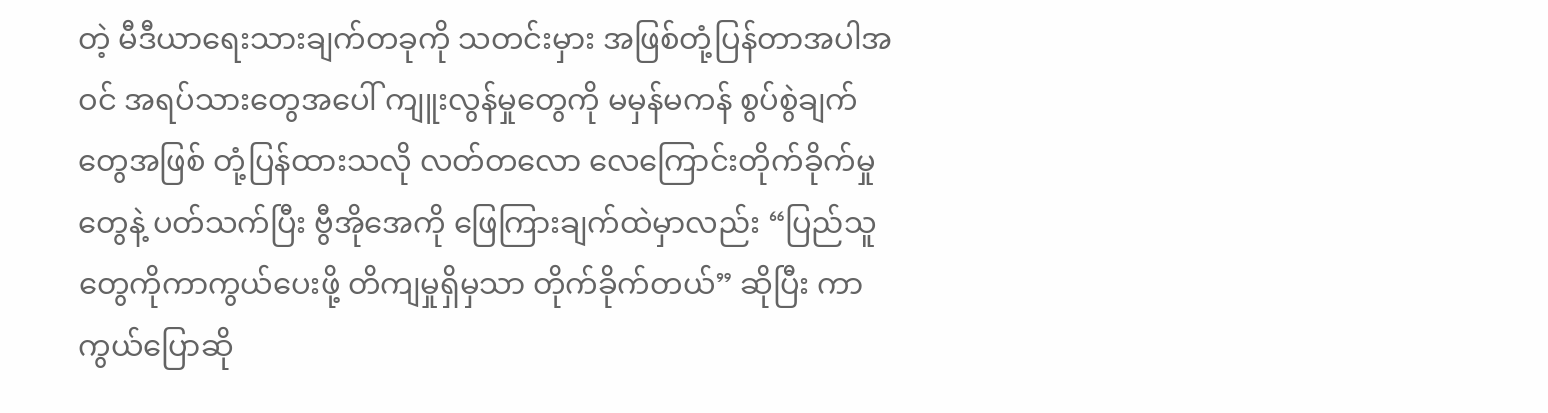တဲ့ မီဒီယာရေးသားချက်တခုကို သတင်းမှား အဖြစ်တုံ့ပြန်တာအပါအဝင် အရပ်သားတွေအပေါ် ကျူးလွန်မှုတွေကို မမှန်မကန် စွပ်စွဲချက်တွေအဖြစ် တုံ့ပြန်ထားသလို လတ်တလော လေကြောင်းတိုက်ခိုက်မှုတွေနဲ့ ပတ်သက်ပြီး ဗွီအိုအေကို ဖြေကြားချက်ထဲမှာလည်း “ပြည်သူတွေကိုကာကွယ်ပေးဖို့ တိကျမှုရှိမှသာ တိုက်ခိုက်တယ်” ဆိုပြီး ကာကွယ်ပြောဆို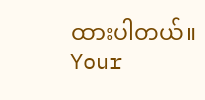ထားပါတယ်။
Your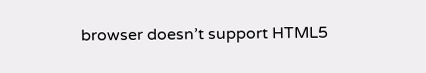browser doesn’t support HTML5